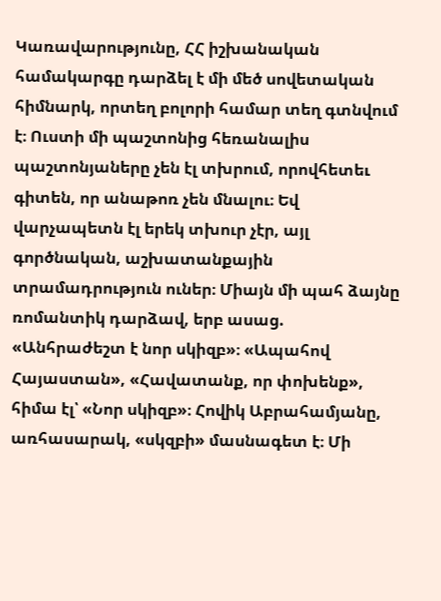Կառավարությունը, ՀՀ իշխանական համակարգը դարձել է մի մեծ սովետական հիմնարկ, որտեղ բոլորի համար տեղ գտնվում է։ Ուստի մի պաշտոնից հեռանալիս պաշտոնյաները չեն էլ տխրում, որովհետեւ գիտեն, որ անաթոռ չեն մնալու։ Եվ վարչապետն էլ երեկ տխուր չէր, այլ գործնական, աշխատանքային տրամադրություն ուներ։ Միայն մի պահ ձայնը ռոմանտիկ դարձավ, երբ ասաց. «Անհրաժեշտ է նոր սկիզբ»։ «Ապահով Հայաստան», «Հավատանք, որ փոխենք», հիմա էլ՝ «Նոր սկիզբ»։ Հովիկ Աբրահամյանը, առհասարակ, «սկզբի» մասնագետ է։ Մի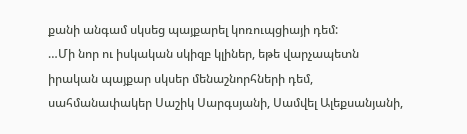քանի անգամ սկսեց պայքարել կոռուպցիայի դեմ:
…Մի նոր ու իսկական սկիզբ կլիներ, եթե վարչապետն իրական պայքար սկսեր մենաշնորհների դեմ, սահմանափակեր Սաշիկ Սարգսյանի, Սամվել Ալեքսանյանի,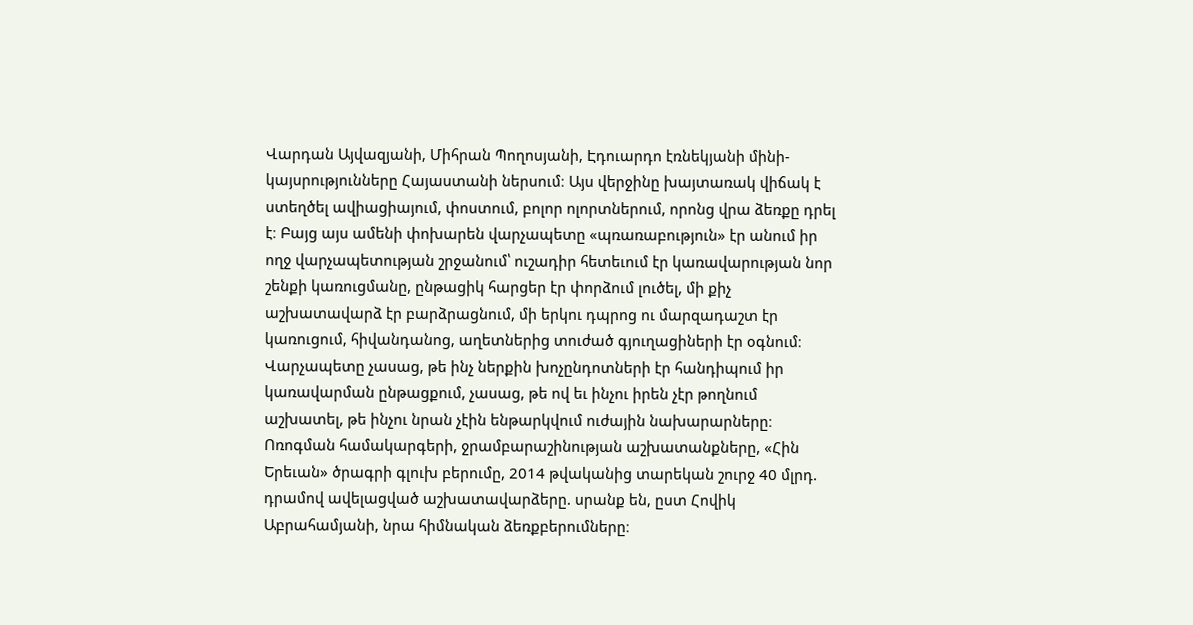Վարդան Այվազյանի, Միհրան Պողոսյանի, Էդուարդո էռնեկյանի մինի-կայսրությունները Հայաստանի ներսում։ Այս վերջինը խայտառակ վիճակ է ստեղծել ավիացիայում, փոստում, բոլոր ոլորտներում, որոնց վրա ձեռքը դրել է։ Բայց այս ամենի փոխարեն վարչապետը «պռառաբություն» էր անում իր ողջ վարչապետության շրջանում՝ ուշադիր հետեւում էր կառավարության նոր շենքի կառուցմանը, ընթացիկ հարցեր էր փորձում լուծել, մի քիչ աշխատավարձ էր բարձրացնում, մի երկու դպրոց ու մարզադաշտ էր կառուցում, հիվանդանոց, աղետներից տուժած գյուղացիների էր օգնում։
Վարչապետը չասաց, թե ինչ ներքին խոչընդոտների էր հանդիպում իր կառավարման ընթացքում, չասաց, թե ով եւ ինչու իրեն չէր թողնում աշխատել, թե ինչու նրան չէին ենթարկվում ուժային նախարարները։
Ոռոգման համակարգերի, ջրամբարաշինության աշխատանքները, «Հին Երեւան» ծրագրի գլուխ բերումը, 2014 թվականից տարեկան շուրջ 40 մլրդ. դրամով ավելացված աշխատավարձերը. սրանք են, ըստ Հովիկ Աբրահամյանի, նրա հիմնական ձեռքբերումները։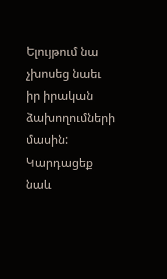Ելույթում նա չխոսեց նաեւ իր իրական ձախողումների մասին:
Կարդացեք նաև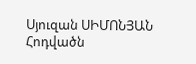Սյուզան ՍԻՄՈՆՅԱՆ
Հոդվածն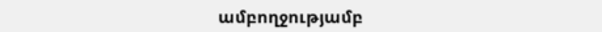ամբողջությամբ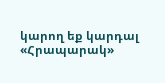կարող եք կարդալ «Հրապարակ»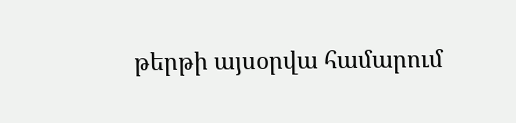թերթի այսօրվա համարում